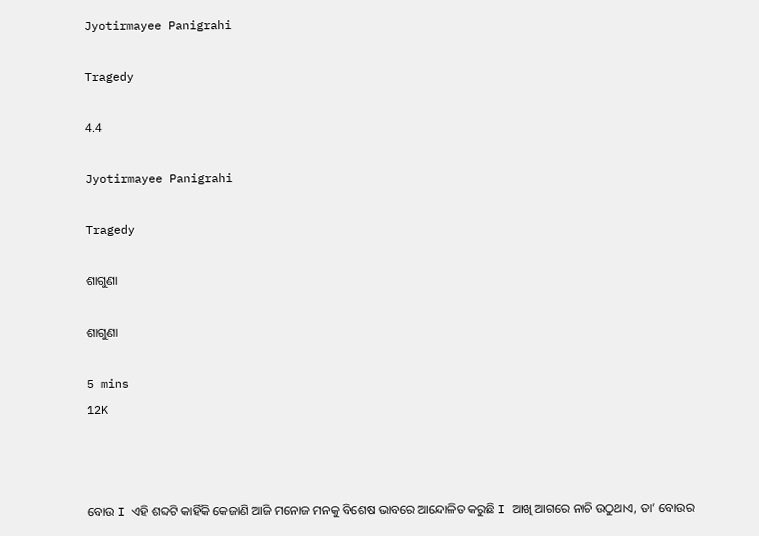Jyotirmayee Panigrahi

Tragedy

4.4

Jyotirmayee Panigrahi

Tragedy

ଶାଗୁଣା

ଶାଗୁଣା

5 mins
12K



ବୋଉ I ଏହି ଶବ୍ଦଟି କାହିଁକି କେଜାଣି ଆଜି ମନୋଜ ମନକୁ ବିଶେଷ ଭାବରେ ଆନ୍ଦୋଳିତ କରୁଛି I ଆଖି ଆଗରେ ନାଚି ଉଠୁଥାଏ, ତା’ ବୋଉର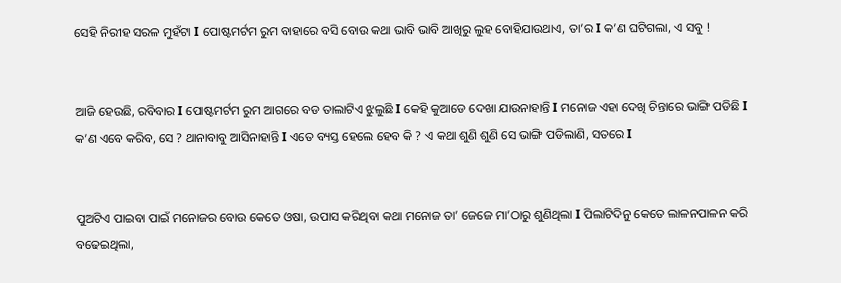ସେହି ନିରୀହ ସରଳ ମୁହଁଟା I ପୋଷ୍ଟମର୍ଟମ ରୁମ ବାହାରେ ବସି ବୋଉ କଥା ଭାବି ଭାବି ଆଖିରୁ ଲୁହ ବୋହିଯାଉଥାଏ, ତା’ର I କ’ଣ ଘଟିଗଲା, ଏ ସବୁ !


ଆଜି ହେଉଛି, ରବିବାର I ପୋଷ୍ଟମର୍ଟମ ରୁମ ଆଗରେ ବଡ ତାଲାଟିଏ ଝୁଲୁଛି I କେହି କୁଆଡେ ଦେଖା ଯାଉନାହାନ୍ତି I ମନୋଜ ଏହା ଦେଖି ଚିନ୍ତାରେ ଭାଙ୍ଗି ପଡିଛି I କ’ଣ ଏବେ କରିବ, ସେ ? ଥାନାବାବୁ ଆସିନାହାନ୍ତି I ଏତେ ବ୍ୟସ୍ତ ହେଲେ ହେବ କି ? ଏ କଥା ଶୁଣି ଶୁଣି ସେ ଭାଙ୍ଗି ପଡିଲାଣି, ସତରେ I


ପୁଅଟିଏ ପାଇବା ପାଇଁ ମନୋଜର ବୋଉ କେତେ ଓଷା, ଉପାସ କରିଥିବା କଥା ମନୋଜ ତା’ ଜେଜେ ମା’ଠାରୁ ଶୁଣିଥିଲା I ପିଲାଟିଦିନୁ କେତେ ଲାଳନପାଳନ କରି ବଢେଇଥିଲା,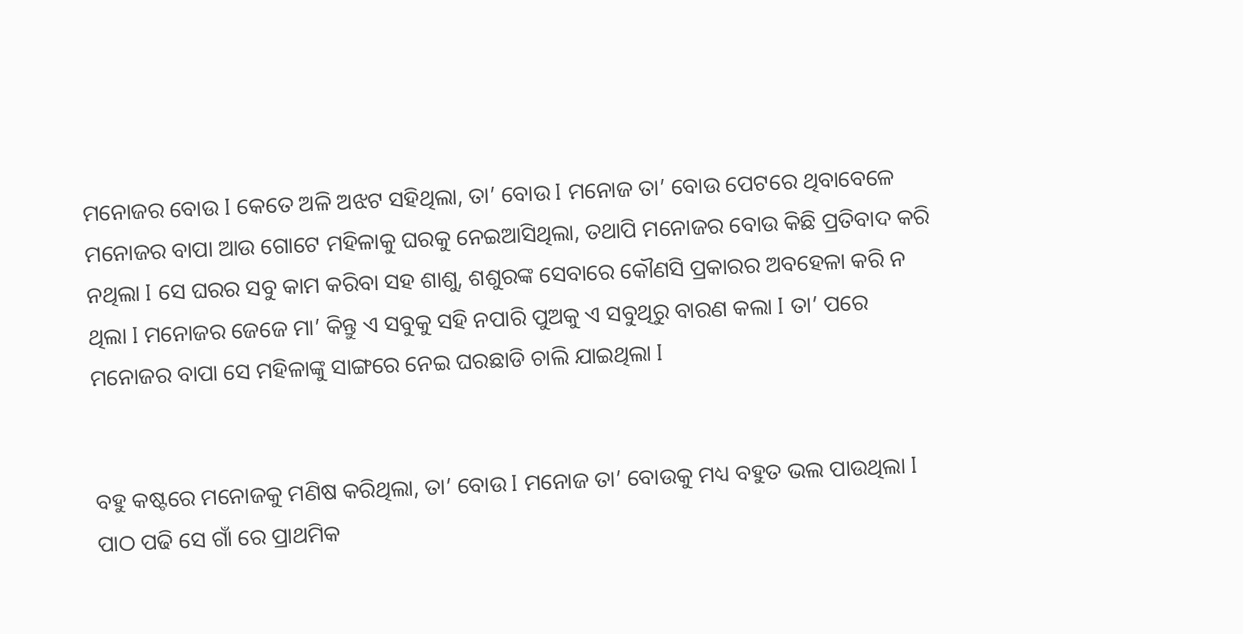ମନୋଜର ବୋଉ I କେତେ ଅଳି ଅଝଟ ସହିଥିଲା, ତା’ ବୋଉ I ମନୋଜ ତା’ ବୋଉ ପେଟରେ ଥିବାବେଳେ ମନୋଜର ବାପା ଆଉ ଗୋଟେ ମହିଳାକୁ ଘରକୁ ନେଇଆସିଥିଲା, ତଥାପି ମନୋଜର ବୋଉ କିଛି ପ୍ରତିବାଦ କରି ନଥିଲା I ସେ ଘରର ସବୁ କାମ କରିବା ସହ ଶାଶୁ, ଶଶୁରଙ୍କ ସେବାରେ କୌଣସି ପ୍ରକାରର ଅବହେଳା କରି ନ ଥିଲା I ମନୋଜର ଜେଜେ ମା’ କିନ୍ତୁ ଏ ସବୁକୁ ସହି ନପାରି ପୁଅକୁ ଏ ସବୁଥିରୁ ବାରଣ କଲା I ତା’ ପରେ ମନୋଜର ବାପା ସେ ମହିଳାଙ୍କୁ ସାଙ୍ଗରେ ନେଇ ଘରଛାଡି ଚାଲି ଯାଇଥିଲା I


ବହୁ କଷ୍ଟରେ ମନୋଜକୁ ମଣିଷ କରିଥିଲା, ତା’ ବୋଉ I ମନୋଜ ତା’ ବୋଉକୁ ମଧ୍ୟ ବହୁତ ଭଲ ପାଉଥିଲା I ପାଠ ପଢି ସେ ଗାଁ ରେ ପ୍ରାଥମିକ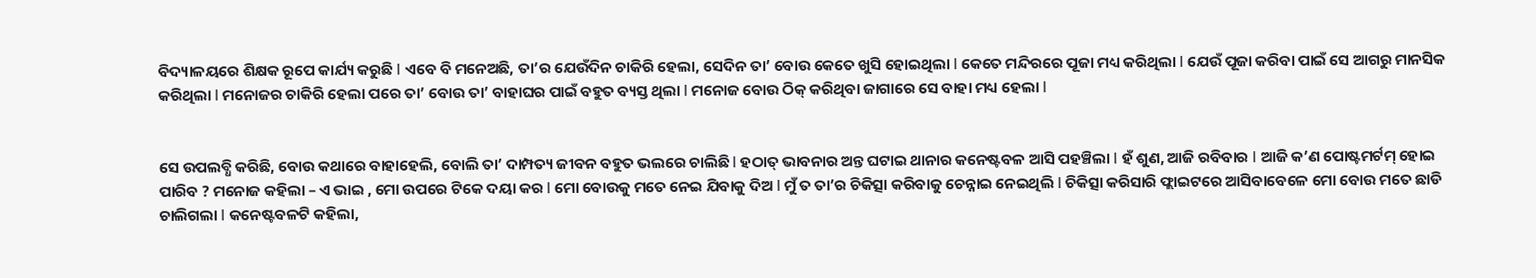ବିଦ୍ୟାଳୟରେ ଶିକ୍ଷକ ରୂପେ କାର୍ଯ୍ୟ କରୁଛି I ଏବେ ବି ମନେଅଛି, ତା’ର ଯେଉଁଦିନ ଚାକିରି ହେଲା, ସେଦିନ ତା’ ବୋଉ କେତେ ଖୁସି ହୋଇଥିଲା I କେତେ ମନ୍ଦିରରେ ପୂଜା ମଧ୍ୟ କରିଥିଲା I ଯେଉଁ ପୂଜା କରିବା ପାଇଁ ସେ ଆଗରୁ ମାନସିକ କରିଥିଲା I ମନୋଜର ଚାକିରି ହେଲା ପରେ ତା’ ବୋଉ ତା’ ବାହାଘର ପାଇଁ ବହୁତ ବ୍ୟସ୍ତ ଥିଲା I ମନୋଜ ବୋଉ ଠିକ୍ କରିଥିବା ଜାଗାରେ ସେ ବାହା ମଧ୍ୟ ହେଲା I


ସେ ଉପଲବ୍ଧି କରିଛି, ବୋଉ କଥାରେ ବାହାହେଲି, ବୋଲି ତା’ ଦାମ୍ପତ୍ୟ ଜୀବନ ବହୁତ ଭଲରେ ଚାଲିଛି I ହଠାତ୍ ଭାବନାର ଅନ୍ତ ଘଟାଇ ଥାନାର କନେଷ୍ଟବଳ ଆସି ପହଞ୍ଚିଲା I ହଁ ଶୁଣ, ଆଜି ରବିବାର I ଆଜି କ’ଣ ପୋଷ୍ଟମର୍ଟମ୍ ହୋଇ ପାରିବ ? ମନୋଜ କହିଲା – ଏ ଭାଇ , ମୋ ଉପରେ ଟିକେ ଦୟା କର I ମୋ ବୋଉକୁ ମତେ ନେଇ ଯିବାକୁ ଦିଅ I ମୁଁ ତ ତା’ର ଚିକିତ୍ସା କରିବାକୁ ଚେନ୍ନାଇ ନେଇଥିଲି I ଚିକିତ୍ସା କରିସାରି ଫ୍ଲାଇଟରେ ଆସିବାବେଳେ ମୋ ବୋଉ ମତେ ଛାଡି ଚାଲିଗଲା I କନେଷ୍ଟବଳଟି କହିଲା,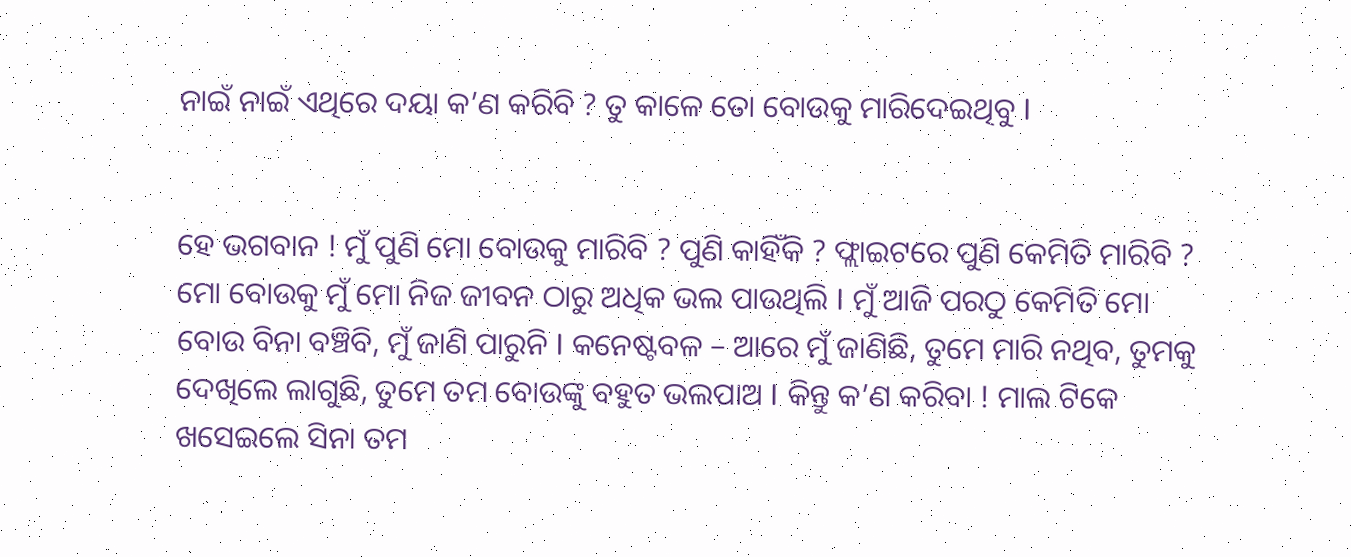ନାଇଁ ନାଇଁ ଏଥିରେ ଦୟା କ’ଣ କରିବି ? ତୁ କାଳେ ତୋ ବୋଉକୁ ମାରିଦେଇଥିବୁ I


ହେ ଭଗବାନ ! ମୁଁ ପୁଣି ମୋ ବୋଉକୁ ମାରିବି ? ପୁଣି କାହିଁକି ? ଫ୍ଲାଇଟରେ ପୁଣି କେମିତି ମାରିବି ? ମୋ ବୋଉକୁ ମୁଁ ମୋ ନିଜ ଜୀବନ ଠାରୁ ଅଧିକ ଭଲ ପାଉଥିଲି I ମୁଁ ଆଜି ପରଠୁ କେମିତି ମୋ ବୋଉ ବିନା ବଞ୍ଚିବି, ମୁଁ ଜାଣି ପାରୁନି I କନେଷ୍ଟବଳ – ଆରେ ମୁଁ ଜାଣିଛି, ତୁମେ ମାରି ନଥିବ, ତୁମକୁ ଦେଖିଲେ ଲାଗୁଛି, ତୁମେ ତମ ବୋଉଙ୍କୁ ବହୁତ ଭଲପାଅ I କିନ୍ତୁ କ’ଣ କରିବା ! ମାଲ ଟିକେ ଖସେଇଲେ ସିନା ତମ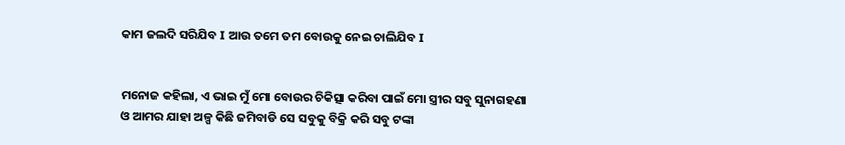କାମ ଜଲଦି ସରିଯିବ I ଆଉ ତମେ ତମ ବୋଉକୁ ନେଇ ଚାଲିଯିବ I


ମନୋଜ କହିଲା, ଏ ଭାଇ ମୁଁ ମୋ ବୋଉର ଚିକିତ୍ସା କରିବା ପାଇଁ ମୋ ସ୍ତ୍ରୀର ସବୁ ସୁନାଗହଣା ଓ ଆମର ଯାହା ଅଳ୍ପ କିଛି ଜମିବାଡି ସେ ସବୁକୁ ବିକ୍ରି କରି ସବୁ ଟଙ୍କା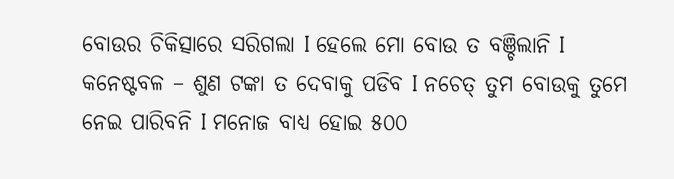ବୋଉର ଚିକିତ୍ସାରେ ସରିଗଲା I ହେଲେ ମୋ ବୋଉ ତ ବଞ୍ଚିଲାନି I କନେଷ୍ଟବଳ – ଶୁଣ ଟଙ୍କା ତ ଦେବାକୁ ପଡିବ I ନଚେତ୍ ତୁମ ବୋଉକୁ ତୁମେ ନେଇ ପାରିବନି I ମନୋଜ ବାଧ୍ୟ ହୋଇ ୫୦୦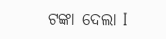ଟଙ୍କା ଦେଲା I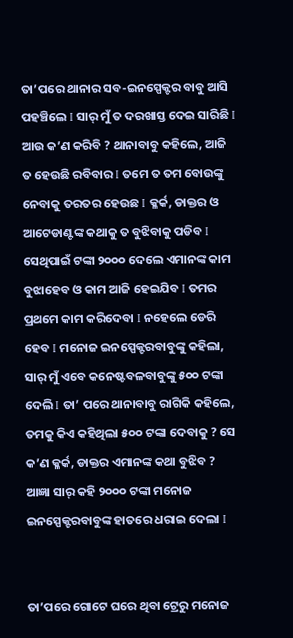ତା’ପରେ ଥାନାର ସବ-ଇନସ୍ପେକ୍ଟର ବାବୁ ଆସି ପହଞ୍ଚିଲେ I ସାର୍ ମୁଁ ତ ଦରଖାସ୍ତ ଦେଇ ସାରିଛି I ଆଉ କ’ଣ କରିବି ? ଥାନାବାବୁ କହିଲେ, ଆଜି ତ ହେଉଛି ରବିବାର I ତମେ ତ ତମ ବୋଉଙ୍କୁ ନେବାକୁ ତରତର ହେଉଛ I କ୍ଳର୍କ, ଡାକ୍ତର ଓ ଆଟେଡାଣ୍ଟଙ୍କ କଥାକୁ ତ ବୁଝିବାକୁ ପଡିବ I ସେଥିପାଇଁ ଟଙ୍କା ୨୦୦୦ ଦେଲେ ଏମାନଙ୍କ କାମ ବୁଝାହେବ ଓ କାମ ଆଜି ହେଇଯିବ I ତମର ପ୍ରଥମେ କାମ କରିଦେବା I ନହେଲେ ଡେରି ହେବ I ମନୋଜ ଇନସ୍ପେକ୍ଟରବାବୁଙ୍କୁ କହିଲା, ସାର୍ ମୁଁ ଏବେ କନେଷ୍ଟବଳବାବୁଙ୍କୁ ୫୦୦ ଟଙ୍କା ଦେଲି I ତା’ ପରେ ଥାନାବାବୁ ରାଗିକି କହିଲେ, ତମକୁ କିଏ କହିଥିଲା ୫୦୦ ଟଙ୍କା ଦେବାକୁ ? ସେ କ’ଣ କ୍ଳର୍କ, ଡାକ୍ତର ଏମାନଙ୍କ କଥା ବୁଝିବ ? ଆଜ୍ଞା ସାର୍ କହି ୨୦୦୦ ଟଙ୍କା ମନୋଜ ଇନସ୍ପେକ୍ଟରବାବୁଙ୍କ ହାତରେ ଧରାଇ ଦେଲା I


ତା’ପରେ ଗୋଟେ ଘରେ ଥିବା ଟ୍ରେରୁ ମନୋଜ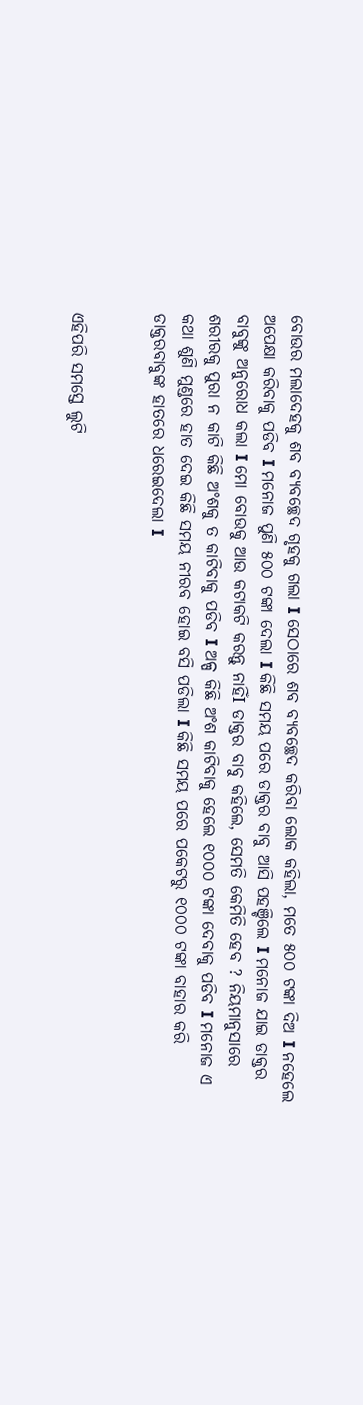ବୋଉର ମଲାଦେହକୁ ଶବ ବ୍ୟବଚ୍ଛେଦ ଗୃହକୁ ଗଲା I ସେଠାରେ ଶବ ବ୍ୟବଚ୍ଛେଦ କରିବା ଲୋକ କହିଲା, ମତେ ୫୦୦ ଟଙ୍କା ଦିଅ I ନହେଲେ ଅପେକ୍ଷା କରିବାକୁ ପଡିବ I ମନୋଜ ପୁଣି ୫୦୦ ଟଙ୍କା ଦେଲା I କିଛି ସମୟ ପରେ ଡାକ୍ତର ବାବୁ ଆସି ପହଞ୍ଚିଲେ I ମନୋଜ ଯାଇ ଡାକ୍ତର ବାବୁଙ୍କୁ ଅନୁରୋଧ କଲା I ମୋ ବୋଉକୁ ଆଉ କଟାକଟି କରନ୍ତୁ ନାହିଁI ଡାକ୍ତର ବାବୁ କହିଲେ, ସେମତି କେମିତି ହେବ ? ନିୟମାନୁସାରେ ଶରୀରକୁ ପୁରା ନ କାଟି କିଛି ଅଂଶକୁ ତ କାଟିବାକୁ ପଡିବ I ଅଳ୍ପ କିଛି ଅଂଶ କାଟିବାକୁ ହେଲେ ୧୦୦୦ ଟଙ୍କା ଦେବାକୁ ପଡିବ I ମନୋଜ ଏ କଥା ଶୁଣି ମୁଣ୍ଡରେ ହାତ ଦେଇ କିଛି ସମୟ ନୀରବ ହୋଇ ବସି ପଡିଲା I କିଛି ସମୟ ପରେ ପକେଟରୁ ୧୦୦୦ ଟଙ୍କା ବାହାର କରି ଡାକ୍ତରବାବୁଙ୍କ ହାତରେ ଧରେଇଦେଲା I


ଏହିପରି ସମସ୍ତେ ଲୁଟି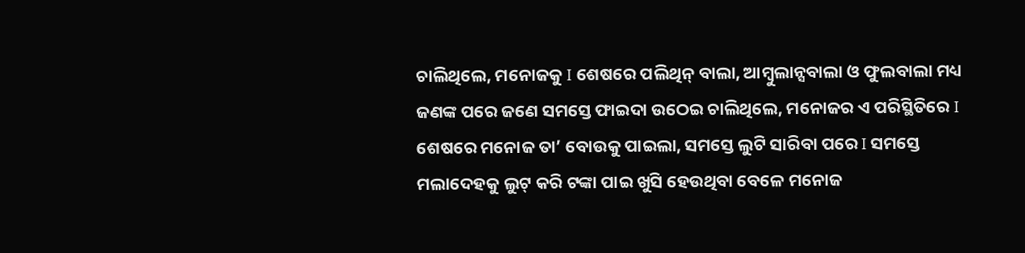ଚାଲିଥିଲେ, ମନୋଜକୁ I ଶେଷରେ ପଲିଥିନ୍ ବାଲା, ଆମ୍ବୁଲାନ୍ସବାଲା ଓ ଫୁଲବାଲା ମଧ୍ୟ ଜଣଙ୍କ ପରେ ଜଣେ ସମସ୍ତେ ଫାଇଦା ଉଠେଇ ଚାଲିଥିଲେ, ମନୋଜର ଏ ପରିସ୍ଥିତିରେ I ଶେଷରେ ମନୋଜ ତା’ ବୋଉକୁ ପାଇଲା, ସମସ୍ତେ ଲୁଟି ସାରିବା ପରେ I ସମସ୍ତେ ମଲାଦେହକୁ ଲୁଟ୍ କରି ଟଙ୍କା ପାଇ ଖୁସି ହେଉଥିବା ବେଳେ ମନୋଜ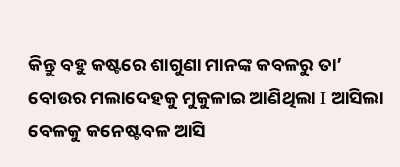କିନ୍ତୁ ବହୁ କଷ୍ଟରେ ଶାଗୁଣା ମାନଙ୍କ କବଳରୁ ତା’ ବୋଉର ମଲାଦେହକୁ ମୁକୁଳାଇ ଆଣିଥିଲା I ଆସିଲା ବେଳକୁ କନେଷ୍ଟବଳ ଆସି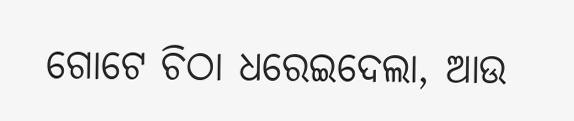ଗୋଟେ ଚିଠା ଧରେଇଦେଲା, ଆଉ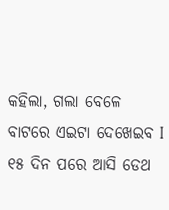କହିଲା, ଗଲା ବେଳେ ବାଟରେ ଏଇଟା ଦେଖେଇବ I ୧୫ ଦିନ ପରେ ଆସି ଡେଥ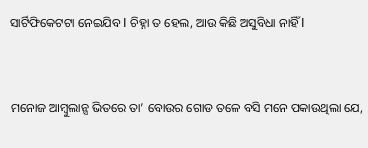ସାର୍ଟିଫିକେଟଟା ନେଇଯିବ I ଚିହ୍ନା ତ ହେଲ, ଆଉ କିଛି ଅସୁବିଧା ନାହିଁ I


ମନୋଜ ଆମ୍ବୁଲାନ୍ସ ଭିତରେ ତା’ ବୋଉର ଗୋଡ ତଳେ ବସି ମନେ ପକାଉଥିଲା ଯେ,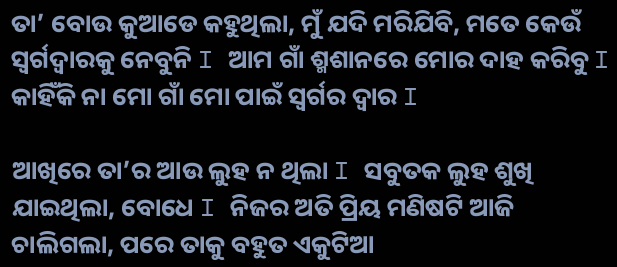ତା’ ବୋଉ କୁଆଡେ କହୁଥିଲା, ମୁଁ ଯଦି ମରିଯିବି, ମତେ କେଉଁ ସ୍ଵର୍ଗଦ୍ଵାରକୁ ନେବୁନି I ଆମ ଗାଁ ଶ୍ମଶାନରେ ମୋର ଦାହ କରିବୁ I କାହିଁକି ନା ମୋ ଗାଁ ମୋ ପାଇଁ ସ୍ଵର୍ଗର ଦ୍ଵାର I

ଆଖିରେ ତା’ର ଆଉ ଲୁହ ନ ଥିଲା I ସବୁତକ ଲୁହ ଶୁଖି ଯାଇଥିଲା, ବୋଧେ I ନିଜର ଅତି ପ୍ରିୟ ମଣିଷଟି ଆଜି ଚାଲିଗଲା, ପରେ ତାକୁ ବହୁତ ଏକୁଟିଆ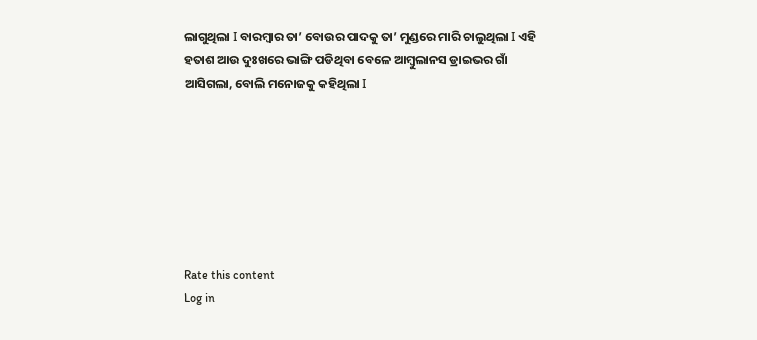ଲାଗୁଥିଲା I ବାରମ୍ବାର ତା’ ବୋଉର ପାଦକୁ ତା’ ମୁଣ୍ଡରେ ମାରି ଚାଲୁଥିଲା I ଏହି ହତାଶ ଆଉ ଦୁଃଖରେ ଭାଙ୍ଗି ପଡିଥିବା ବେଳେ ଆମ୍ବୁଲାନସ ଡ୍ରାଇଭର ଗାଁ ଆସିଗଲା, ବୋଲି ମନୋଜକୁ କହିଥିଲା I







Rate this content
Log in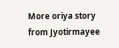More oriya story from Jyotirmayee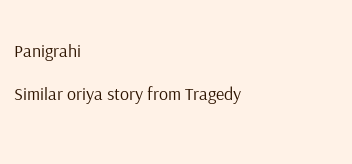Panigrahi

Similar oriya story from Tragedy